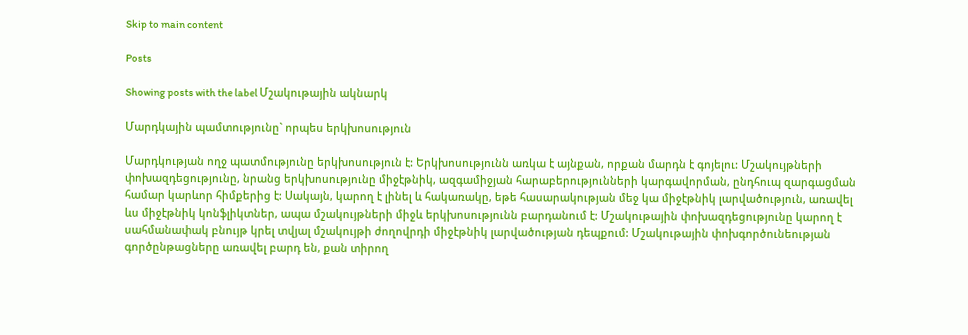Skip to main content

Posts

Showing posts with the label Մշակութային ակնարկ

Մարդկային պամտությունը` որպես երկխոսություն

Մարդկության ողջ պատմությունը երկխոսություն է: Երկխոսությունն առկա է այնքան, որքան մարդն է գոյելու: Մշակույթների փոխազդեցությունը, նրանց երկխոսությունը միջէթնիկ, ազգամիջյան հարաբերությունների կարգավորման, ընդհուպ զարգացման համար կարևոր հիմքերից է: Սակայն, կարող է լինել և հակառակը, եթե հասարակության մեջ կա միջէթնիկ լարվածություն, առավել ևս միջէթնիկ կոնֆլիկտներ, ապա մշակույթների միջև երկխոսությունն բարդանում է: Մշակութային փոխազդեցությունը կարող է սահմանափակ բնույթ կրել տվյալ մշակույթի ժողովրդի միջէթնիկ լարվածության դեպքում: Մշակութային փոխգործունեության գործընթացները առավել բարդ են, քան տիրող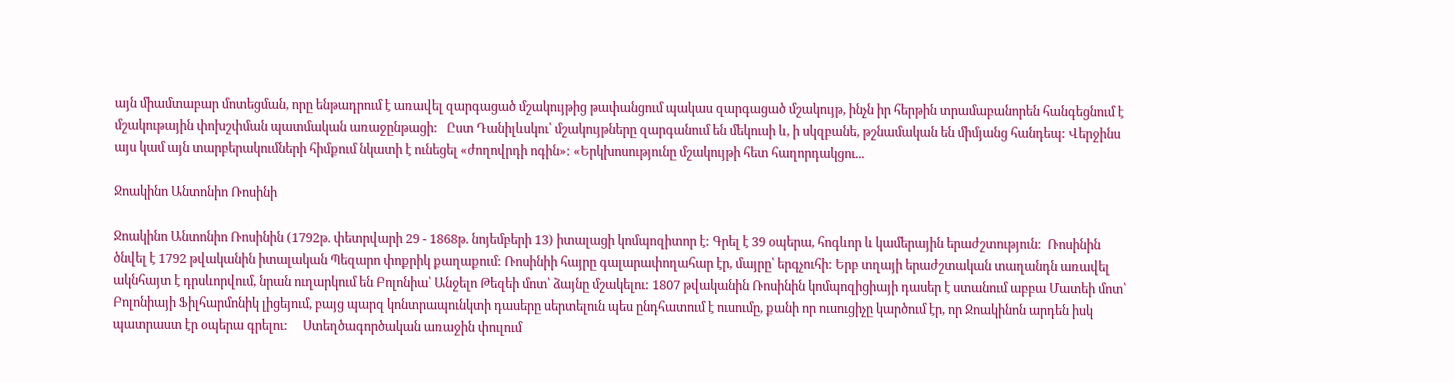այն միամտաբար մոտեցման, որը ենթադրում է առավել զարգացած մշակույթից թափանցում պակաս զարգացած մշակույթ, ինչն իր հերթին տրամաբանորեն հանգեցնում է մշակութային փոխշփման պատմական առաջընթացի:   Ըստ Դանիլևսկու՝ մշակույթները զարգանում են մեկուսի և, ի սկզբանե, թշնամական են միմյանց հանդեպ: Վերջինս այս կամ այն տարբերակումների հիմքում նկատի է ունեցել «ժողովրդի ոգին»: «Երկխոսությունը մշակույթի հետ հաղորդակցու...

Ջոակինո Անտոնիո Ռոսինի

Ջոակինո Անտոնիո Ռոսինին (1792թ. փետրվարի 29 - 1868թ. նոյեմբերի 13) իտալացի կոմպոզիտոր է: Գրել է 39 օպերա, հոգևոր և կամերային երաժշտություն:  Ռոսինին ծնվել է 1792 թվականին իտալական Պեզարո փոքրիկ քաղաքում: Ռոսինիի հայրը գալարափողահար էր, մայրը՝ երգչուհի: Երբ տղայի երաժշտական տաղանդն առավել ակնհայտ է դրսևորվում, նրան ուղարկում են Բոլոնիա՝ Անջելո Թեզեի մոտ՝ ձայնը մշակելու: 1807 թվականին Ռոսինին կոմպոզիցիայի դասեր է ստանում աբբա Մատեի մոտ՝ Բոլոնիայի Ֆիլհարմոնիկ լիցեյում, բայց պարզ կոնտրապունկտի դասերը սերտելուն պես ընդհատում է ուսումը, քանի որ ուսուցիչը կարծում էր, որ Ջոակինոն արդեն իսկ պատրաստ էր օպերա գրելու:     Ստեղծագործական առաջին փուլում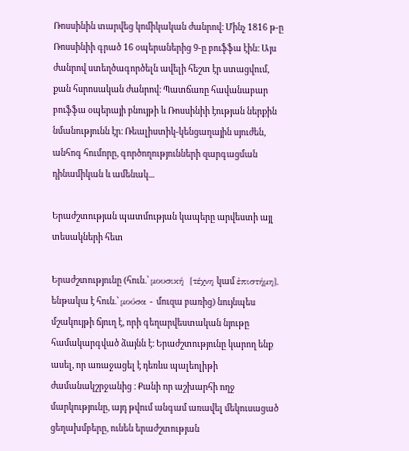Ռոսսինին տարվեց կոմիկական ժանրով։ Մինչ 1816 թ-ը Ռոսսինիի գրած 16 օպերաներից 9-ը բուֆֆա էին։ Այս ժանրով ստեղծագործելն ավելի հեշտ էր ստացվում, քան հսրոսական ժանրով։ Պատճառը հավանաբար բուֆֆա օպերայի բնույթի և Ռոսսինիի էության ներքին նմանությունն էր։ Ռեալիստիկ-կենցաղային սյուժեն, անհոգ հումորը, գործողությունների զարգացման դինամիկան և ամենակ...

Երաժշտության պատմության կապերը արվեստի այլ տեսակների հետ

Երաժշտությունը (հուն.՝ μουσική  [τέχνη կամ ἐπιστήμη], ենթակա է հուն.՝ μούσα - մուզա բառից) նույնպես մշակույթի ճյուղ է, որի գեղարվեստական նյութը համակարգված ձայնն է։ Երաժշտությունը կարող ենք ասել, որ առաջացել է դեռևս պալեոլիթի ժամանակշրջանից ։ Քանի որ աշխարհի ողջ մարկությունը, այդ թվում անգամ առավել մեկուսացած ցեղախմբերը, ունեն երաժշտության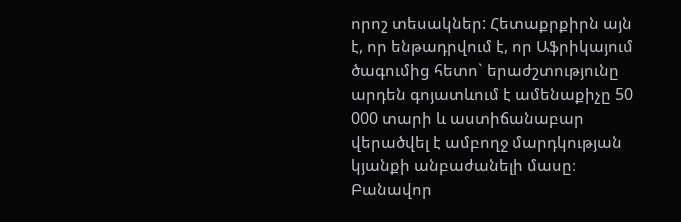որոշ տեսակներ: Հետաքրքիրն այն է, որ ենթադրվում է, որ Աֆրիկայում ծագումից հետո` երաժշտությունը արդեն գոյատևում է ամենաքիչը 50 000 տարի և աստիճանաբար վերածվել է ամբողջ մարդկության կյանքի անբաժանելի մասը։     Բանավոր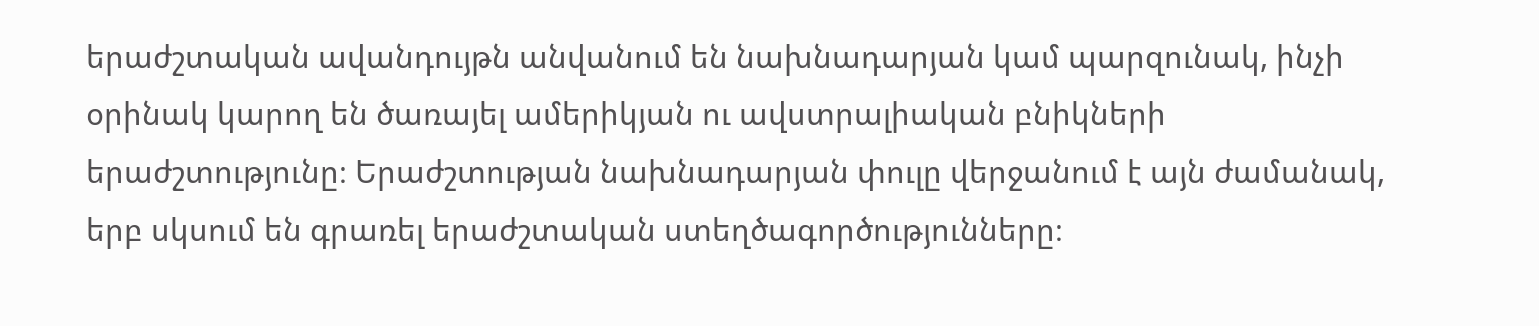երաժշտական ավանդույթն անվանում են նախնադարյան կամ պարզունակ, ինչի օրինակ կարող են ծառայել ամերիկյան ու ավստրալիական բնիկների երաժշտությունը։ Երաժշտության նախնադարյան փուլը վերջանում է այն ժամանակ, երբ սկսում են գրառել երաժշտական ստեղծագործությունները։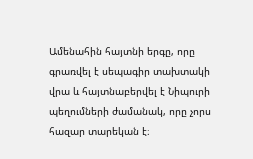Ամենահին հայտնի երգը, որը գրառվել է սեպագիր տախտակի վրա և հայտնաբերվել է Նիպուրի պեղումների ժամանակ, որը չորս հազար տարեկան է։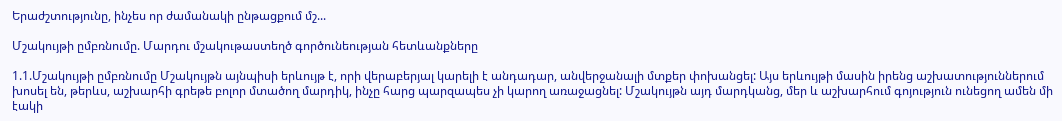Երաժշտությունը, ինչես որ ժամանակի ընթացքում մշ...

Մշակույթի ըմբռնումը. Մարդու մշակութաստեղծ գործունեության հետևանքները

1.1.Մշակույթի ըմբռնումը Մշակույթն այնպիսի երևույթ է, որի վերաբերյալ կարելի է անդադար, անվերջանալի մտքեր փոխանցել: Այս երևույթի մասին իրենց աշխատություններում խոսել են, թերևս, աշխարհի գրեթե բոլոր մտածող մարդիկ, ինչը հարց պարզապես չի կարող առաջացնել: Մշակույթն այդ մարդկանց, մեր և աշխարհում գոյություն ունեցող ամեն մի էակի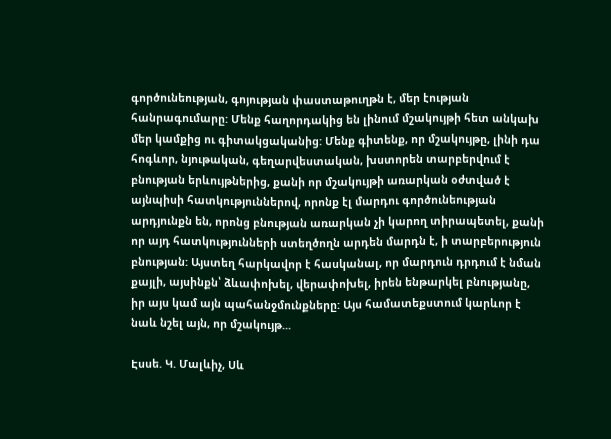գործունեության, գոյության փաստաթուղթն է, մեր էության հանրագումարը: Մենք հաղորդակից են լինում մշակույթի հետ անկախ մեր կամքից ու գիտակցականից: Մենք գիտենք, որ մշակույթը, լինի դա հոգևոր, նյութական, գեղարվեստական, խստորեն տարբերվում է բնության երևույթներից, քանի որ մշակույթի առարկան օժտված է այնպիսի հատկություններով, որոնք էլ մարդու գործունեության արդյունքն են, որոնց բնության առարկան չի կարող տիրապետել, քանի որ այդ հատկությունների ստեղծողն արդեն մարդն է, ի տարբերություն բնության: Այստեղ հարկավոր է հասկանալ, որ մարդուն դրդում է նման քայլի, այսինքն՝ ձևափոխել, վերափոխել, իրեն ենթարկել բնությանը, իր այս կամ այն պահանջմունքները: Այս համատեքստում կարևոր է նաև նշել այն, որ մշակույթ...

Էսսե. Կ. Մալևիչ, Սև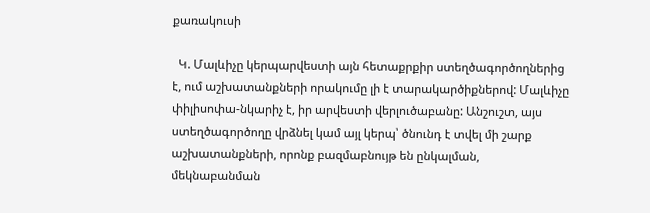քառակուսի

  Կ. Մալևիչը կերպարվեստի այն հետաքրքիր ստեղծագործողներից է, ում աշխատանքների որակումը լի է տարակարծիքներով: Մալևիչը փիլիսոփա-նկարիչ է, իր արվեստի վերլուծաբանը: Անշուշտ, այս ստեղծագործողը վրձնել կամ այլ կերպ՝ ծնունդ է տվել մի շարք աշխատանքների, որոնք բազմաբնույթ են ընկալման, մեկնաբանման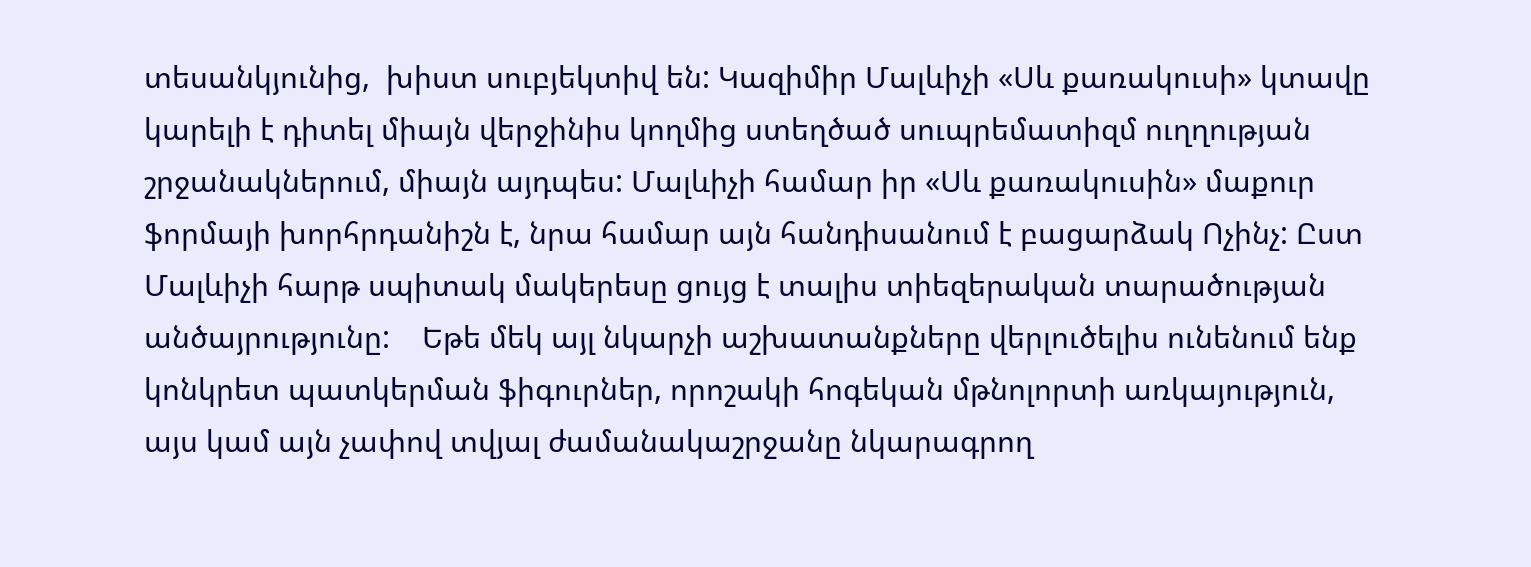տեսանկյունից,  խիստ սուբյեկտիվ են: Կազիմիր Մալևիչի «Սև քառակուսի» կտավը կարելի է դիտել միայն վերջինիս կողմից ստեղծած սուպրեմատիզմ ուղղության շրջանակներում, միայն այդպես: Մալևիչի համար իր «Սև քառակուսին» մաքուր ֆորմայի խորհրդանիշն է, նրա համար այն հանդիսանում է բացարձակ Ոչինչ: Ըստ Մալևիչի հարթ սպիտակ մակերեսը ցույց է տալիս տիեզերական տարածության անծայրությունը:    Եթե մեկ այլ նկարչի աշխատանքները վերլուծելիս ունենում ենք կոնկրետ պատկերման ֆիգուրներ, որոշակի հոգեկան մթնոլորտի առկայություն, այս կամ այն չափով տվյալ ժամանակաշրջանը նկարագրող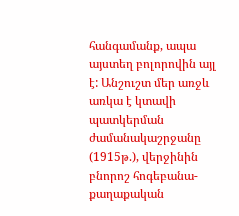հանգամանք, ապա այստեղ բոլորովին այլ է: Անշուշտ մեր առջև առկա է կտավի պատկերման ժամանակաշրջանը (1915թ.), վերջինին բնորոշ հոգեբանա-քաղաքական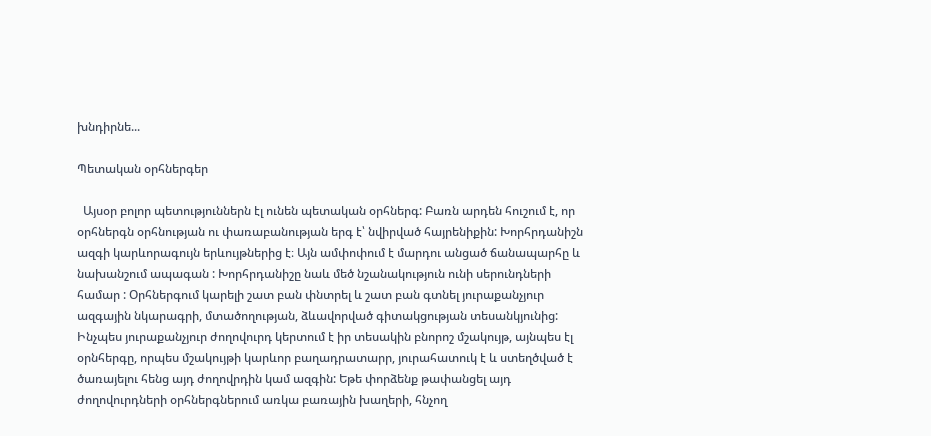խնդիրնե...

Պետական օրհներգեր

  Այսօր բոլոր պետություններն էլ ունեն պետական օրհներգ: Բառն արդեն հուշում է, որ օրհներգն օրհնության ու փառաբանության երգ է՝ նվիրված հայրենիքին: Խորհրդանիշն ազգի կարևորագույն երևույթներից է։ Այն ամփոփում է մարդու անցած ճանապարհը և նախանշում ապագան : Խորհրդանիշը նաև մեծ նշանակություն ունի սերունդների համար : Օրհներգում կարելի շատ բան փնտրել և շատ բան գտնել յուրաքանչյուր ազգային նկարագրի, մտածողության, ձևավորված գիտակցության տեսանկյունից: Ինչպես յուրաքանչյուր ժողովուրդ կերտում է իր տեսակին բնորոշ մշակույթ, այնպես էլ օրնհերգը, որպես մշակույթի կարևոր բաղադրատարր, յուրահատուկ է և ստեղծված է ծառայելու հենց այդ ժողովրդին կամ ազգին: Եթե փորձենք թափանցել այդ ժողովուրդների օրհներգներում առկա բառային խաղերի, հնչող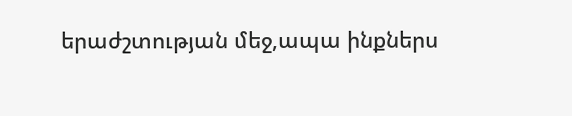երաժշտության մեջ,ապա ինքներս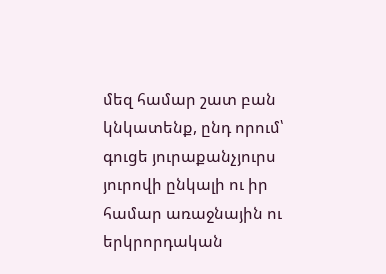մեզ համար շատ բան կնկատենք, ընդ որում՝ գուցե յուրաքանչյուրս յուրովի ընկալի ու իր համար առաջնային ու երկրորդական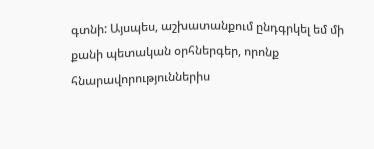գտնի: Այսպես, աշխատանքում ընդգրկել եմ մի քանի պետական օրհներգեր, որոնք հնարավորություններիս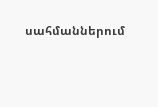սահմաններում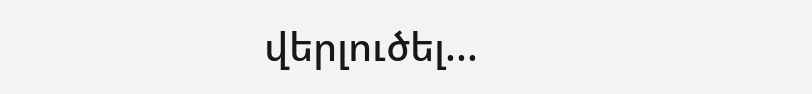վերլուծել...